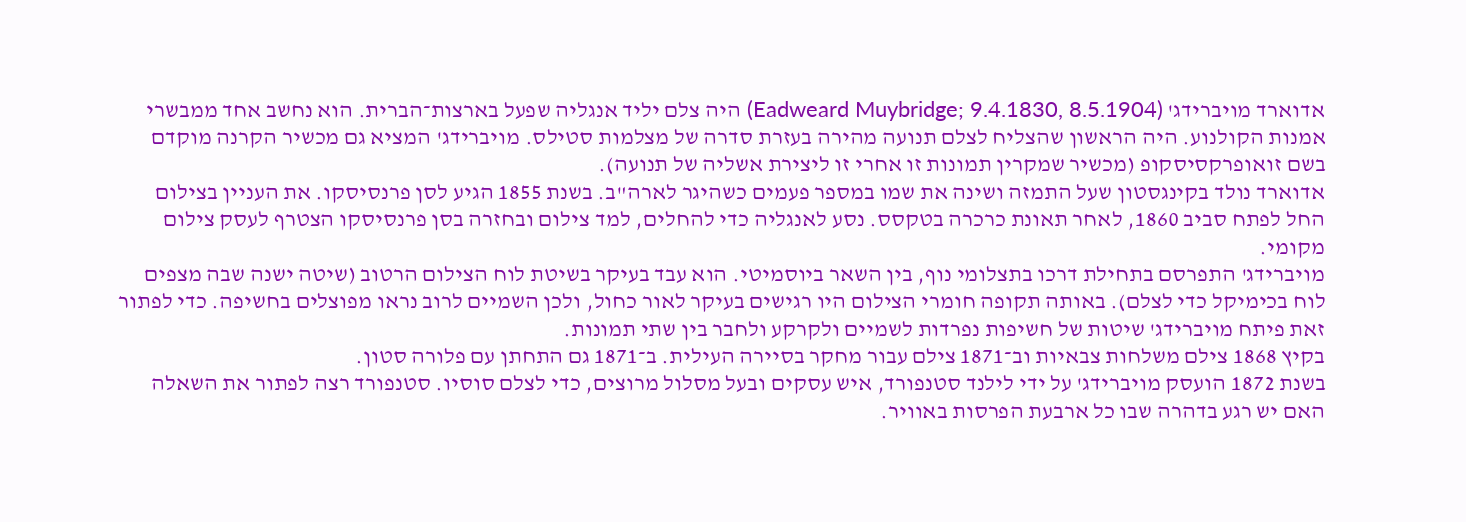אדוארד מויברידג' (Eadweard Muybridge; 9.4.1830, 8.5.1904) היה צלם יליד אנגליה שפעל בארצות־הברית. הוא נחשב אחד ממבשרי אמנות הקולנוע. היה הראשון שהצליח לצלם תנועה מהירה בעזרת סדרה של מצלמות סטילס. מויברידג' המציא גם מכשיר הקרנה מוקדם בשם זואופרקסיסקופ (מכשיר שמקרין תמונות זו אחרי זו ליצירת אשליה של תנועה).
אדוארד נולד בקינגסטון שעל התמזה ושינה את שמו במספר פעמים כשהיגר לארה"ב. בשנת 1855 הגיע לסן פרנסיסקו. את העניין בצילום החל לפתח סביב 1860, לאחר תאונת כרכרה בטקסס. נסע לאנגליה כדי להחלים, למד צילום ובחזרה בסן פרנסיסקו הצטרף לעסק צילום מקומי.
מויברידג' התפרסם בתחילת דרכו בתצלומי נוף, בין השאר ביוסמיטי. הוא עבד בעיקר בשיטת לוח הצילום הרטוב (שיטה ישנה שבה מצפים לוח בכימיקל כדי לצלם). באותה תקופה חומרי הצילום היו רגישים בעיקר לאור כחול, ולכן השמיים לרוב נראו מפוצלים בחשיפה. כדי לפתור זאת פיתח מויברידג' שיטות של חשיפות נפרדות לשמיים ולקרקע ולחבר בין שתי תמונות.
בקיץ 1868 צילם משלחות צבאיות וב־1871 צילם עבור מחקר בסיירה העילית. ב־1871 גם התחתן עם פלורה סטון.
בשנת 1872 הועסק מויברידג' על ידי לילנד סטנפורד, איש עסקים ובעל מסלול מרוצים, כדי לצלם סוסיו. סטנפורד רצה לפתור את השאלה האם יש רגע בדהרה שבו כל ארבעת הפרסות באוויר.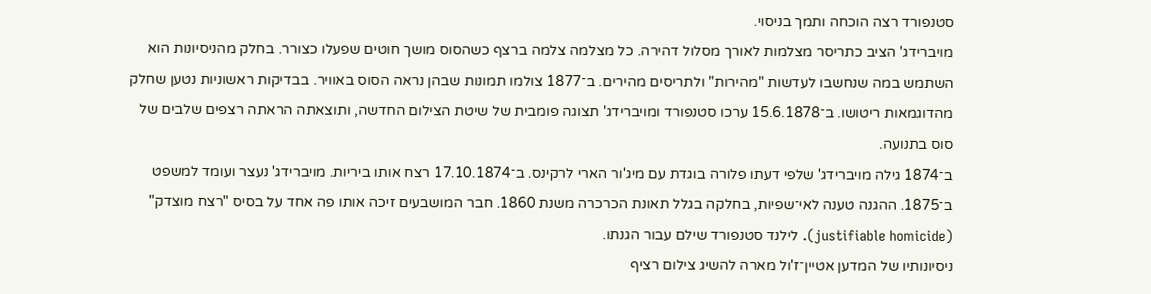סטנפורד רצה הוכחה ותמך בניסוי.
מויברידג' הציב כתריסר מצלמות לאורך מסלול דהירה. כל מצלמה צלמה ברצף כשהסוס מושך חוטים שפעלו כצורר. בחלק מהניסיונות הוא השתמש במה שנחשבו לעדשות "מהירות" ולתריסים מהירים. ב־1877 צולמו תמונות שבהן נראה הסוס באוויר. בבדיקות ראשוניות נטען שחלק מהדוגמאות ריטושו. ב־15.6.1878 ערכו סטנפורד ומויברידג' תצוגה פומבית של שיטת הצילום החדשה, ותוצאתה הראתה רצפים שלבים של סוס בתנועה.
ב־1874 גילה מויברידג' שלפי דעתו פלורה בוגדת עם מיג'ור הארי לרקינס. ב־17.10.1874 רצח אותו ביריות. מויברידג' נעצר ועומד למשפט ב־1875. ההגנה טענה לאי־שפיות, בחלקה בגלל תאונת הכרכרה משנת 1860. חבר המושבעים זיכה אותו פה אחד על בסיס "רצח מוצדק" (justifiable homicide). לילנד סטנפורד שילם עבור הגנתו.
ניסיונותיו של המדען אטיין־ז'ול מארה להשיג צילום רציף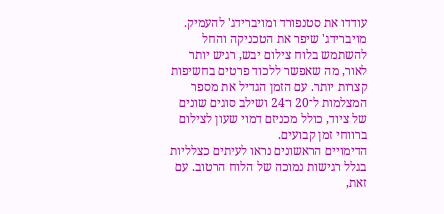עודדו את סטנפורד ומויברידג' להעמיק. מויברידג' שיפר את הטכניקה והחל להשתמש בלוח צילום יבש, רגיש יותר לאור, מה שאפשר ללכוד פרטים בחשיפות קצרות יותר. עם הזמן הגדיל את מספר המצלמות ל־20 ו־24 ושילב סוגים שונים של ציוד, כולל מכניזם דמוי שעון לצילום ברווחי זמן קבועים.
הדימויים הראשונים נראו לעיתים כצלליות בגלל רגישות נמוכה של הלוח הרטוב. עם זאת,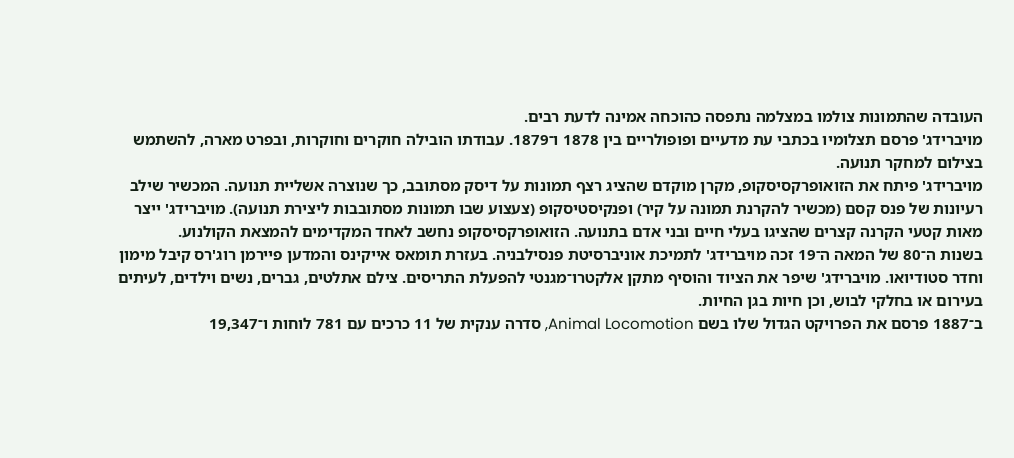העובדה שהתמונות צולמו במצלמה נתפסה כהוכחה אמינה לדעת רבים.
מויברידג' פרסם תצלומיו בכתבי עת מדעיים ופופולריים בין 1878 ו־1879. עבודתו הובילה חוקרים וחוקרות, ובפרט מארה, להשתמש בצילום למחקר תנועה.
מויברידג' פיתח את הזואופרקסיסקופ, מקרן מוקדם שהציג רצף תמונות על דיסק מסתובב, כך שנוצרה אשליית תנועה. המכשיר שילב רעיונות של פנס קסם (מכשיר להקרנת תמונה על קיר) ופנקיסטיסקופ (צעצוע שבו תמונות מסתובבות ליצירת תנועה). מויברידג' ייצר מאות קטעי הקרנה קצרים שהציגו בעלי חיים ובני אדם בתנועה. הזואופרקסיסקופ נחשב לאחד המקדימים להמצאת הקולנוע.
בשנות ה־80 של המאה ה־19 זכה מויברידג' לתמיכת אוניברסיטת פנסילבניה. בעזרת תומאס אייקינס והמדען פיירמן רוג'רס קיבל מימון וחדר סטודיואו. מויברידג' שיפר את הציוד והוסיף מתקן אלקטרו־מגנטי להפעלת התריסים. צילם אתלטים, גברים, נשים וילדים, לעיתים בעירום או בחלקי לבוש, וכן חיות בגן החיות.
ב־1887 פרסם את הפרויקט הגדול שלו בשם Animal Locomotion, סדרה ענקית של 11 כרכים עם 781 לוחות ו־19,347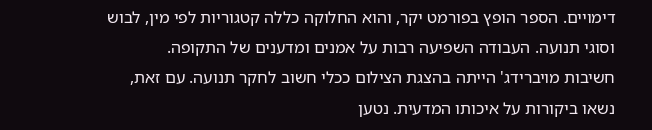דימויים. הספר הופץ בפורמט יקר, והוא החלוקה כללה קטגוריות לפי מין, לבוש וסוגי תנועה. העבודה השפיעה רבות על אמנים ומדענים של התקופה.
חשיבות מויברידג' הייתה בהצגת הצילום ככלי חשוב לחקר תנועה. עם זאת, נשאו ביקורות על איכותו המדעית. נטען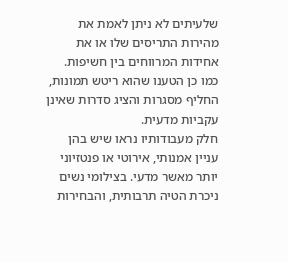שלעיתים לא ניתן לאמת את מהירות התריסים שלו או את אחידות המרווחים בין חשיפות. כמו כן הטענו שהוא ריטש תמונות, החליף מסגרות והציג סדרות שאינן עקביות מדעית.
חלק מעבודותיו נראו שיש בהן עניין אמנותי, אירוטי או פנטזיוני יותר מאשר מדעי. בצילומי נשים ניכרת הטיה תרבותית, והבחירות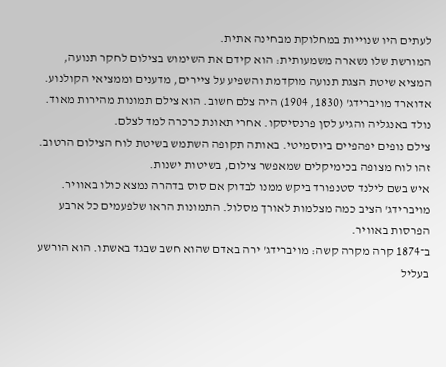לעתים היו שנוייות במחלוקת מבחינה אתית.
המורשת שלו נשארה משמעותית: הוא קידם את השימוש בצילום לחקר תנועה, המציא שיטת הצגת תנועה מוקדמת והשפיע על ציירים, מדענים וממציאי הקולנוע.
אדוארד מויברידג' (1830, 1904) היה צלם חשוב. הוא צילם תמונות מהירות מאוד.
נולד באנגליה והגיע לסן פרנסיסקו. אחרי תאונת כרכרה למד לצלם.
צילם נופים יפהפיים ביוסמיטי. באותה תקופה השתמש בשיטת לוח הצילום הרטוב. זהו לוח מצופה בכימיקלים שמאפשר צילום, בשיטות ישנות.
איש בשם לילנד סטנפורד ביקש ממנו לבדוק אם סוס בדהרה נמצא כולו באוויר. מויברידג' הציב כמה מצלמות לאורך מסלול. התמונות הראו שלפעמים כל ארבע הפרסות באוויר.
ב־1874 קרה מקרה קשה: מויברידג' ירה באדם שהוא חשב שבגד באשתו. הוא הורשע בעליל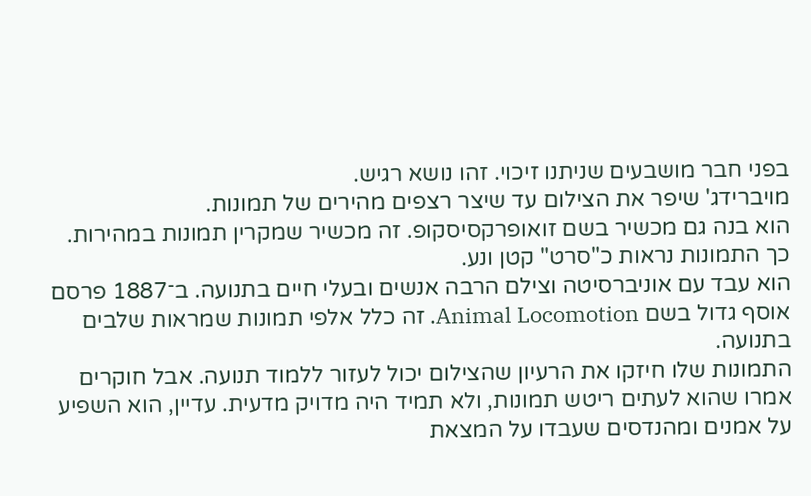בפני חבר מושבעים שניתנו זיכוי. זהו נושא רגיש.
מויברידג' שיפר את הצילום עד שיצר רצפים מהירים של תמונות.
הוא בנה גם מכשיר בשם זואופרקסיסקופ. זה מכשיר שמקרין תמונות במהירות. כך התמונות נראות כ"סרט" קטן ונע.
הוא עבד עם אוניברסיטה וצילם הרבה אנשים ובעלי חיים בתנועה. ב־1887 פרסם אוסף גדול בשם Animal Locomotion. זה כלל אלפי תמונות שמראות שלבים בתנועה.
התמונות שלו חיזקו את הרעיון שהצילום יכול לעזור ללמוד תנועה. אבל חוקרים אמרו שהוא לעתים ריטש תמונות, ולא תמיד היה מדויק מדעית. עדיין, הוא השפיע על אמנים ומהנדסים שעבדו על המצאת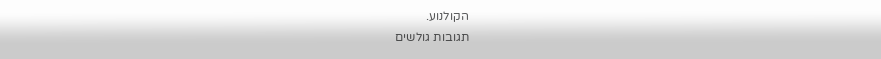הקולנוע.
תגובות גולשים